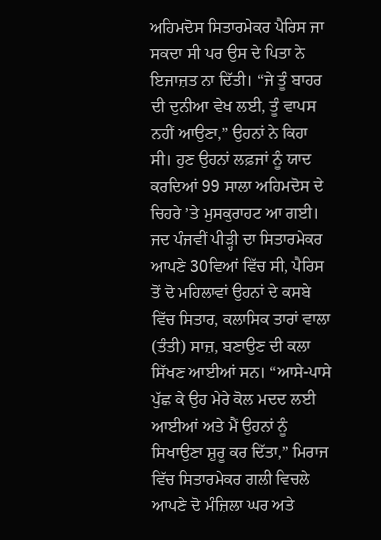ਅਹਿਮਦੋਸ ਸਿਤਾਰਮੇਕਰ ਪੈਰਿਸ ਜਾ ਸਕਦਾ ਸੀ ਪਰ ਉਸ ਦੇ ਪਿਤਾ ਨੇ ਇਜਾਜ਼ਤ ਨਾ ਦਿੱਤੀ। “ਜੇ ਤੂੰ ਬਾਹਰ ਦੀ ਦੁਨੀਆ ਵੇਖ ਲਈ, ਤੂੰ ਵਾਪਸ ਨਹੀਂ ਆਉਣਾ,” ਉਹਨਾਂ ਨੇ ਕਿਹਾ ਸੀ। ਹੁਣ ਉਹਨਾਂ ਲਫ਼ਜਾਂ ਨੂੰ ਯਾਦ ਕਰਦਿਆਂ 99 ਸਾਲਾ ਅਹਿਮਦੋਸ ਦੇ ਚਿਹਰੇ ’ਤੇ ਮੁਸਕੁਰਾਹਟ ਆ ਗਈ।
ਜਦ ਪੰਜਵੀਂ ਪੀੜ੍ਹੀ ਦਾ ਸਿਤਾਰਮੇਕਰ ਆਪਣੇ 30ਵਿਆਂ ਵਿੱਚ ਸੀ, ਪੈਰਿਸ ਤੋਂ ਦੋ ਮਹਿਲਾਵਾਂ ਉਹਨਾਂ ਦੇ ਕਸਬੇ ਵਿੱਚ ਸਿਤਾਰ, ਕਲਾਸਿਕ ਤਾਰਾਂ ਵਾਲਾ (ਤੰਤੀ) ਸਾਜ਼, ਬਣਾਉਣ ਦੀ ਕਲਾ ਸਿੱਖਣ ਆਈਆਂ ਸਨ। “ਆਸੇ-ਪਾਸੇ ਪੁੱਛ ਕੇ ਉਹ ਮੇਰੇ ਕੋਲ ਮਦਦ ਲਈ ਆਈਆਂ ਅਤੇ ਮੈਂ ਉਹਨਾਂ ਨੂੰ ਸਿਖਾਉਣਾ ਸ਼ੁਰੂ ਕਰ ਦਿੱਤਾ,” ਮਿਰਾਜ ਵਿੱਚ ਸਿਤਾਰਮੇਕਰ ਗਲੀ ਵਿਚਲੇ ਆਪਣੇ ਦੋ ਮੰਜ਼ਿਲਾ ਘਰ ਅਤੇ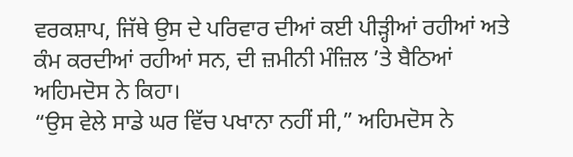ਵਰਕਸ਼ਾਪ, ਜਿੱਥੇ ਉਸ ਦੇ ਪਰਿਵਾਰ ਦੀਆਂ ਕਈ ਪੀੜ੍ਹੀਆਂ ਰਹੀਆਂ ਅਤੇ ਕੰਮ ਕਰਦੀਆਂ ਰਹੀਆਂ ਸਨ, ਦੀ ਜ਼ਮੀਨੀ ਮੰਜ਼ਿਲ ’ਤੇ ਬੈਠਿਆਂ ਅਹਿਮਦੋਸ ਨੇ ਕਿਹਾ।
“ਉਸ ਵੇਲੇ ਸਾਡੇ ਘਰ ਵਿੱਚ ਪਖਾਨਾ ਨਹੀਂ ਸੀ,” ਅਹਿਮਦੋਸ ਨੇ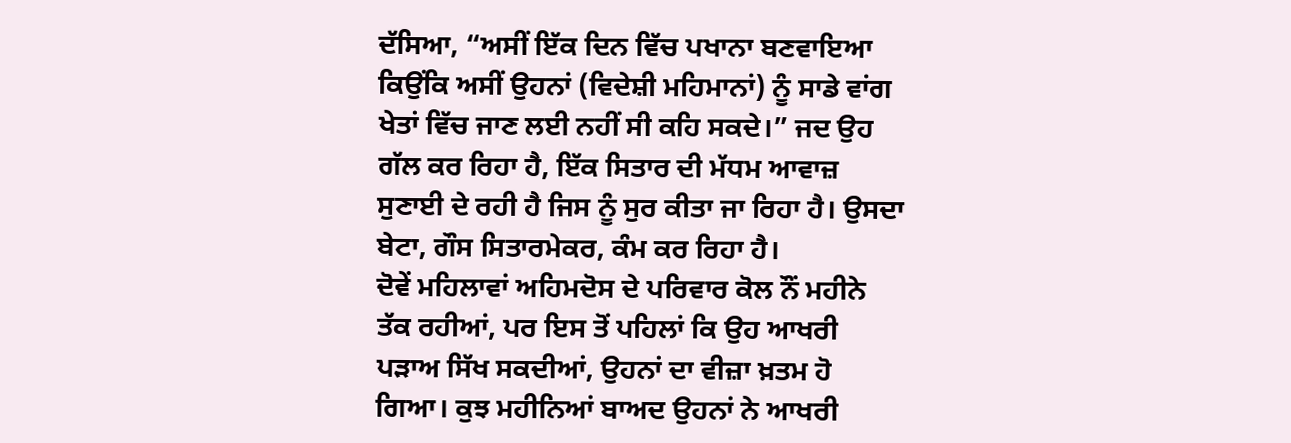ਦੱਸਿਆ, “ਅਸੀਂ ਇੱਕ ਦਿਨ ਵਿੱਚ ਪਖਾਨਾ ਬਣਵਾਇਆ ਕਿਉਂਕਿ ਅਸੀਂ ਉਹਨਾਂ (ਵਿਦੇਸ਼ੀ ਮਹਿਮਾਨਾਂ) ਨੂੰ ਸਾਡੇ ਵਾਂਗ ਖੇਤਾਂ ਵਿੱਚ ਜਾਣ ਲਈ ਨਹੀਂ ਸੀ ਕਹਿ ਸਕਦੇ।” ਜਦ ਉਹ ਗੱਲ ਕਰ ਰਿਹਾ ਹੈ, ਇੱਕ ਸਿਤਾਰ ਦੀ ਮੱਧਮ ਆਵਾਜ਼ ਸੁਣਾਈ ਦੇ ਰਹੀ ਹੈ ਜਿਸ ਨੂੰ ਸੁਰ ਕੀਤਾ ਜਾ ਰਿਹਾ ਹੈ। ਉਸਦਾ ਬੇਟਾ, ਗੌਸ ਸਿਤਾਰਮੇਕਰ, ਕੰਮ ਕਰ ਰਿਹਾ ਹੈ।
ਦੋਵੇਂ ਮਹਿਲਾਵਾਂ ਅਹਿਮਦੋਸ ਦੇ ਪਰਿਵਾਰ ਕੋਲ ਨੌਂ ਮਹੀਨੇ ਤੱਕ ਰਹੀਆਂ, ਪਰ ਇਸ ਤੋਂ ਪਹਿਲਾਂ ਕਿ ਉਹ ਆਖਰੀ ਪੜਾਅ ਸਿੱਖ ਸਕਦੀਆਂ, ਉਹਨਾਂ ਦਾ ਵੀਜ਼ਾ ਖ਼ਤਮ ਹੋ ਗਿਆ। ਕੁਝ ਮਹੀਨਿਆਂ ਬਾਅਦ ਉਹਨਾਂ ਨੇ ਆਖਰੀ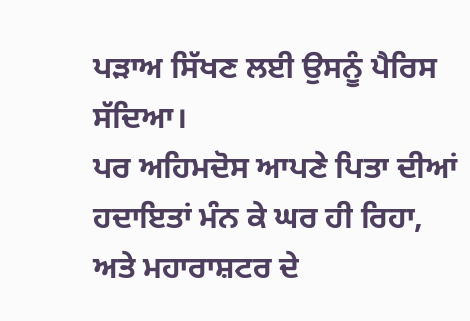ਪੜਾਅ ਸਿੱਖਣ ਲਈ ਉਸਨੂੰ ਪੈਰਿਸ ਸੱਦਿਆ।
ਪਰ ਅਹਿਮਦੋਸ ਆਪਣੇ ਪਿਤਾ ਦੀਆਂ ਹਦਾਇਤਾਂ ਮੰਨ ਕੇ ਘਰ ਹੀ ਰਿਹਾ, ਅਤੇ ਮਹਾਰਾਸ਼ਟਰ ਦੇ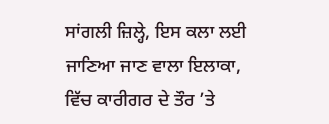ਸਾਂਗਲੀ ਜ਼ਿਲ੍ਹੇ, ਇਸ ਕਲਾ ਲਈ ਜਾਣਿਆ ਜਾਣ ਵਾਲਾ ਇਲਾਕਾ, ਵਿੱਚ ਕਾਰੀਗਰ ਦੇ ਤੌਰ ’ਤੇ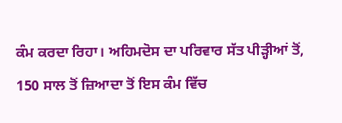ਕੰਮ ਕਰਦਾ ਰਿਹਾ। ਅਹਿਮਦੋਸ ਦਾ ਪਰਿਵਾਰ ਸੱਤ ਪੀੜ੍ਹੀਆਂ ਤੋਂ, 150 ਸਾਲ ਤੋਂ ਜ਼ਿਆਦਾ ਤੋਂ ਇਸ ਕੰਮ ਵਿੱਚ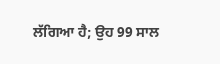ਲੱਗਿਆ ਹੈ; ਉਹ 99 ਸਾਲ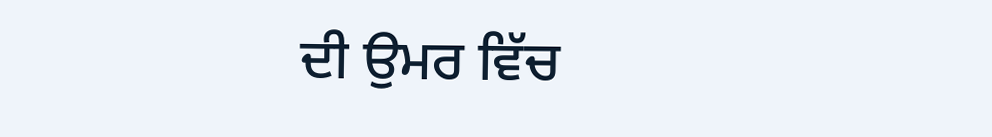ਦੀ ਉਮਰ ਵਿੱਚ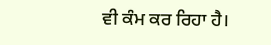ਵੀ ਕੰਮ ਕਰ ਰਿਹਾ ਹੈ।